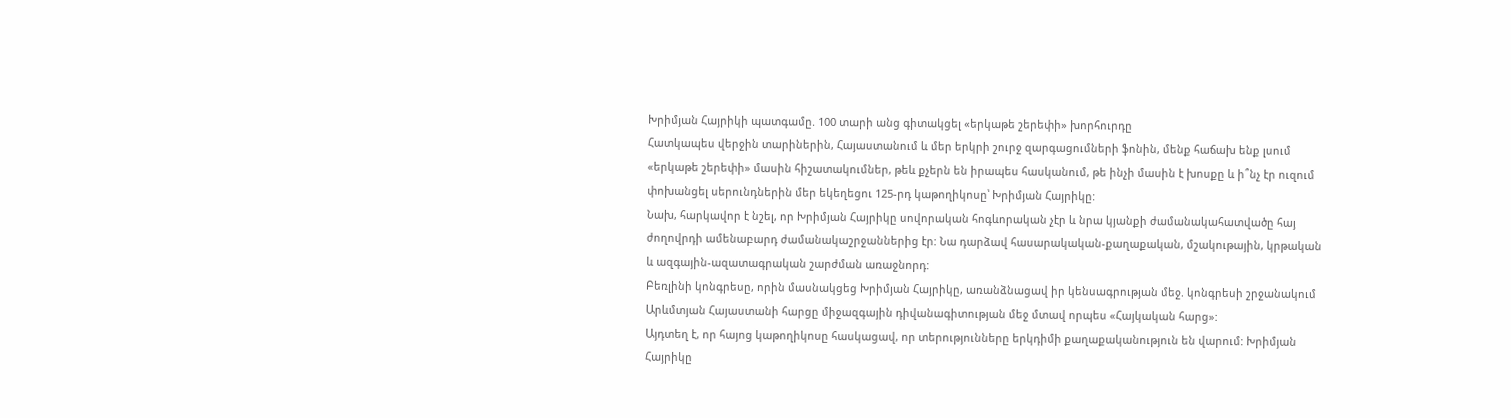Խրիմյան Հայրիկի պատգամը. 100 տարի անց գիտակցել «երկաթե շերեփի» խորհուրդը
Հատկապես վերջին տարիներին, Հայաստանում և մեր երկրի շուրջ զարգացումների ֆոնին, մենք հաճախ ենք լսում «երկաթե շերեփի» մասին հիշատակումներ, թեև քչերն են իրապես հասկանում, թե ինչի մասին է խոսքը և ի՞նչ էր ուզում փոխանցել սերունդներին մեր եկեղեցու 125-րդ կաթողիկոսը՝ Խրիմյան Հայրիկը:
Նախ, հարկավոր է նշել, որ Խրիմյան Հայրիկը սովորական հոգևորական չէր և նրա կյանքի ժամանակահատվածը հայ ժողովրդի ամենաբարդ ժամանակաշրջաններից էր: Նա դարձավ հասարակական-քաղաքական, մշակութային, կրթական և ազգային-ազատագրական շարժման առաջնորդ:
Բեռլինի կոնգրեսը, որին մասնակցեց Խրիմյան Հայրիկը, առանձնացավ իր կենսագրության մեջ. կոնգրեսի շրջանակում Արևմտյան Հայաստանի հարցը միջազգային դիվանագիտության մեջ մտավ որպես «Հայկական հարց»:
Այդտեղ է, որ հայոց կաթողիկոսը հասկացավ, որ տերությունները երկդիմի քաղաքականություն են վարում: Խրիմյան Հայրիկը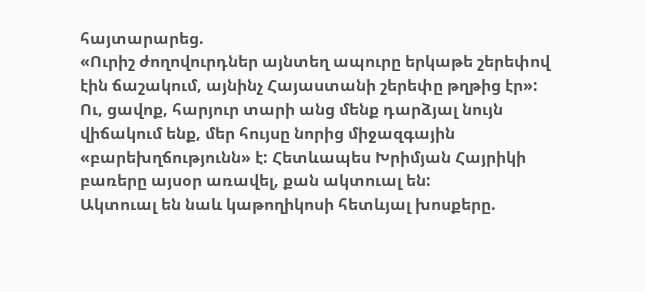հայտարարեց.
«Ուրիշ ժողովուրդներ այնտեղ ապուրը երկաթե շերեփով էին ճաշակում, այնինչ Հայաստանի շերեփը թղթից էր»:
Ու, ցավոք, հարյուր տարի անց մենք դարձյալ նույն վիճակում ենք, մեր հույսը նորից միջազգային «բարեխղճությունն» է: Հետևապես Խրիմյան Հայրիկի բառերը այսօր առավել, քան ակտուալ են:
Ակտուալ են նաև կաթողիկոսի հետևյալ խոսքերը.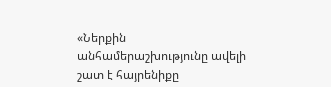«Ներքին անհամերաշխությունը ավելի շատ է հայրենիքը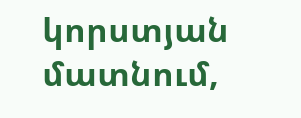կորստյան մատնում,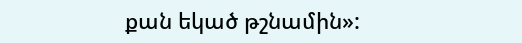քան եկած թշնամին»: